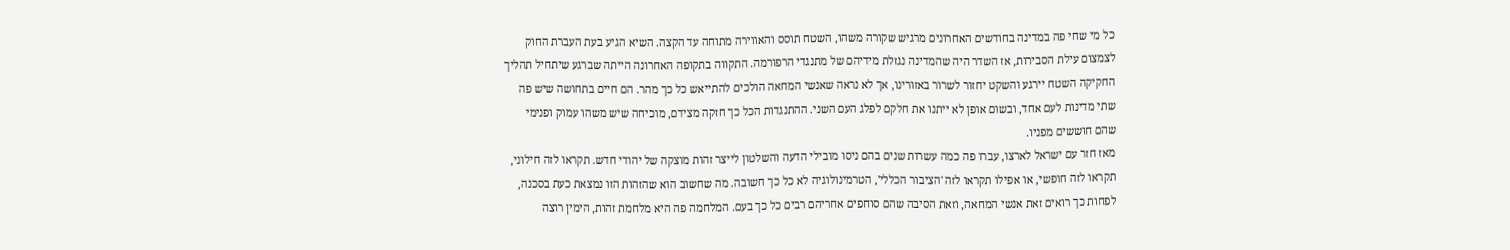כל מי שחי פה במדינה בחודשים האחרונים מרגיש שקורה משהו, השטח תוסס והאווירה מתוחה עד הקצה. השיא הגיע בעת העברת החוק לצמצום עילת הסבירות, אז השדר היה שהמדינה נגזלת מידיהם של מתנגדי הרפורמה. התקווה בתקופה האחרונה הייתה שברגע שיתחיל תהליך החקיקה השטח יירגע והשקט יחזור לשרור באזורינו, אך לא נראה שאנשי המחאה הולכים להתייאש כל כך מהר. הם חיים בתחושה שיש פה שתי מדינות לעם אחד, ובשום אופן לא ייתנו את חלקם לפלג העם השני. ההתנגדות הכל כך חזקה מצידם, מוכיחה שיש משהו עמוק ופנימי שהם חוששים מפניו.
מאז חזר עם ישראל לארצו, עברו פה כמה עשרות שנים בהם ניסו מובילי הדעה והשלטון לייצר זהות מוצקה של יהודי חדש. תקראו לזה חילוני, תקראו לזה חופשי, או אפילו תקראו לזה 'הציבור הכללי', הטרמינולוגיה לא כל כך חשובה. מה שחשוב הוא שהזהות הזו נמצאת כעת בסכנה, לפחות כך רואים זאת אנשי המחאה, וזאת הסיבה שהם סוחפים אחריהם רבים כל כך בעם. המלחמה פה היא מלחמת זהות, הימין רוצה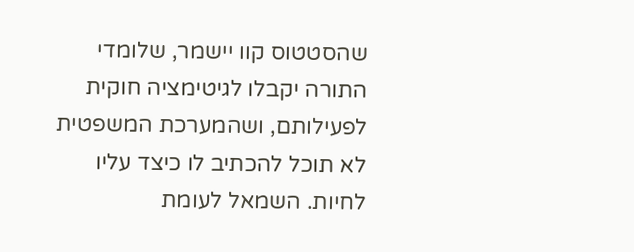שהסטטוס קוו יישמר, שלומדי התורה יקבלו לגיטימציה חוקית לפעילותם, ושהמערכת המשפטית לא תוכל להכתיב לו כיצד עליו לחיות. השמאל לעומת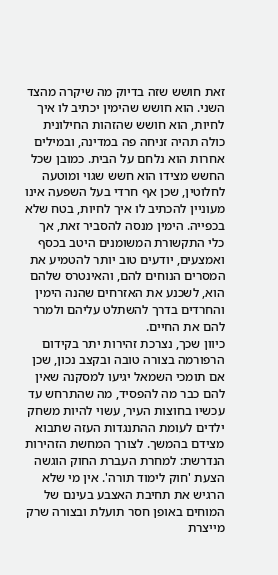זאת חושש שזה בדיוק מה שיקרה מהצד השני. הוא חושש שהימין יכתיב לו איך לחיות, הוא חושש שהזהות החילונית כולה תהיה זניחה פה במדינה, ובמילים אחרות הוא נלחם על הבית. כמובן שכל החשש מצידו הוא חשש שגוי ומוטעה לחלוטין, שכן אף חרדי בעל השפעה אינו מעוניין להכתיב לו איך לחיות, בטח שלא בכפייה. הימין מנסה להסביר זאת, אך כלי התקשורת המשומנים היטב בכסף ואמצעים, יודעים טוב יותר להטמיע את המסרים הנוחים להם, והאינטרס שלהם הוא, לשכנע את האזרחים שהנה הימין והחרדים בדרך להשתלט עליהם ולמרר להם את החיים.
כיוון שכך, נצרכת זהירות יתר בקידום הרפורמה בצורה טובה ובקצב נכון, שכן אם תומכי השמאל יגיעו למסקנה שאין להם כבר מה להפסיד, מה שהתרחש עד עכשיו בחוצות העיר, עשוי להיות משחק ילדים לעומת ההתנגדות העזה שתבוא מצידם בהמשך. לצורך המחשת הזהירות הנדרשת: למחרת העברת החוק הוגשה הצעת 'חוק לימוד תורה'. אין מי שלא הרגיש את תחיבת האצבע בעינם של המוחים באופן חסר תועלת ובצורה שרק מייצרת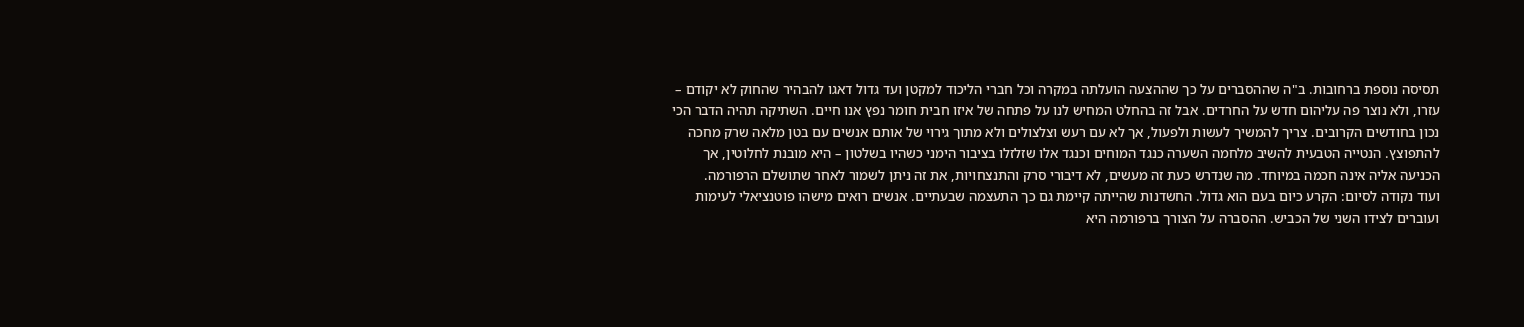תסיסה נוספת ברחובות. ב"ה שההסברים על כך שההצעה הועלתה במקרה וכל חברי הליכוד למקטן ועד גדול דאגו להבהיר שהחוק לא יקודם – עזרו, ולא נוצר פה עליהום חדש על החרדים. אבל זה בהחלט המחיש לנו על פתחה של איזו חבית חומר נפץ אנו חיים. השתיקה תהיה הדבר הכי נכון בחודשים הקרובים. צריך להמשיך לעשות ולפעול, אך לא עם רעש וצלצולים ולא מתוך גירוי של אותם אנשים עם בטן מלאה שרק מחכה להתפוצץ. הנטייה הטבעית להשיב מלחמה השערה כנגד המוחים וכנגד אלו שזלזלו בציבור הימני כשהיו בשלטון – היא מובנת לחלוטין, אך הכניעה אליה אינה חכמה במיוחד. מה שנדרש כעת זה מעשים, לא דיבורי סרק והתנצחויות, את זה ניתן לשמור לאחר שתושלם הרפורמה.
ועוד נקודה לסיום: הקרע כיום בעם הוא גדול. החשדנות שהייתה קיימת גם כך התעצמה שבעתיים. אנשים רואים מישהו פוטנציאלי לעימות ועוברים לצידו השני של הכביש. ההסברה על הצורך ברפורמה היא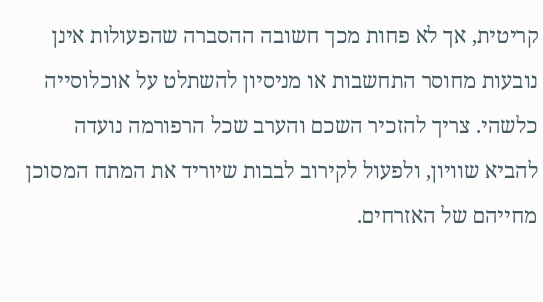קריטית, אך לא פחות מכך חשובה ההסברה שהפעולות אינן נובעות מחוסר התחשבות או מניסיון להשתלט על אוכלוסייה כלשהי. צריך להזכיר השכם והערב שכל הרפורמה נועדה להביא שוויון, ולפעול לקירוב לבבות שיוריד את המתח המסוכן מחייהם של האזרחים.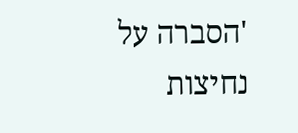'הסברה על נחיצות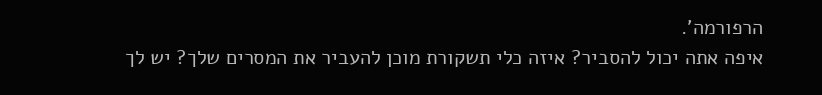הרפורמה'.
איפה אתה יכול להסביר? איזה כלי תשקורת מוכן להעביר את המסרים שלך? יש לך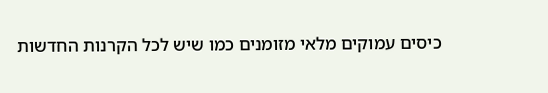כיסים עמוקים מלאי מזומנים כמו שיש לכל הקרנות החדשות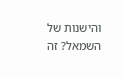והישנות של השמאל? זה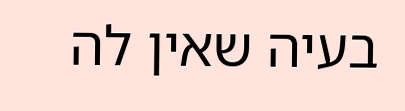בעיה שאין לה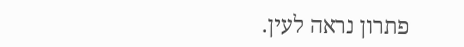פתרון נראה לעין.